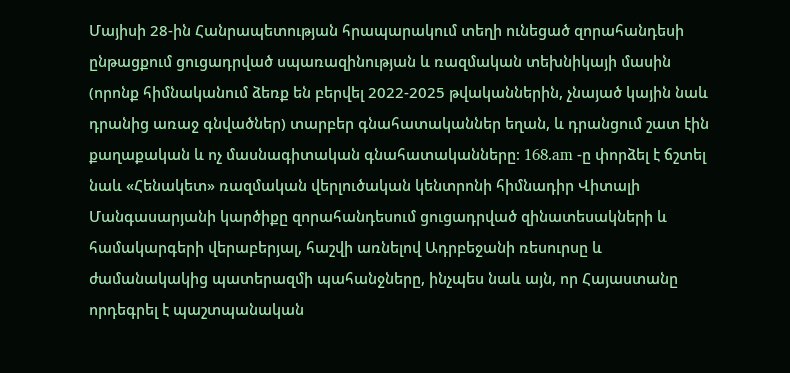Մայիսի 28-ին Հանրապետության հրապարակում տեղի ունեցած զորահանդեսի ընթացքում ցուցադրված սպառազինության և ռազմական տեխնիկայի մասին (որոնք հիմնականում ձեռք են բերվել 2022-2025 թվականներին, չնայած կային նաև դրանից առաջ գնվածներ) տարբեր գնահատականներ եղան, և դրանցում շատ էին քաղաքական և ոչ մասնագիտական գնահատականները։ 168.am -ը փորձել է ճշտել նաև «Հենակետ» ռազմական վերլուծական կենտրոնի հիմնադիր Վիտալի Մանգասարյանի կարծիքը զորահանդեսում ցուցադրված զինատեսակների և համակարգերի վերաբերյալ, հաշվի առնելով Ադրբեջանի ռեսուրսը և ժամանակակից պատերազմի պահանջները, ինչպես նաև այն, որ Հայաստանը որդեգրել է պաշտպանական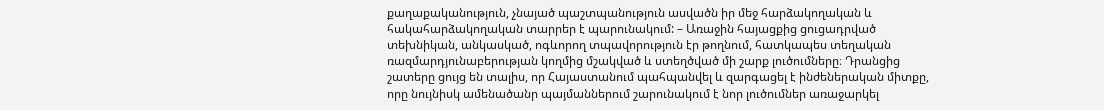քաղաքականություն, չնայած պաշտպանություն ասվածն իր մեջ հարձակողական և հակահարձակողական տարրեր է պարունակում: – Առաջին հայացքից ցուցադրված տեխնիկան, անկասկած, ոգևորող տպավորություն էր թողնում, հատկապես տեղական ռազմարդյունաբերության կողմից մշակված և ստեղծված մի շարք լուծումները։ Դրանցից շատերը ցույց են տալիս, որ Հայաստանում պահպանվել և զարգացել է ինժեներական միտքը, որը նույնիսկ ամենածանր պայմաններում շարունակում է նոր լուծումներ առաջարկել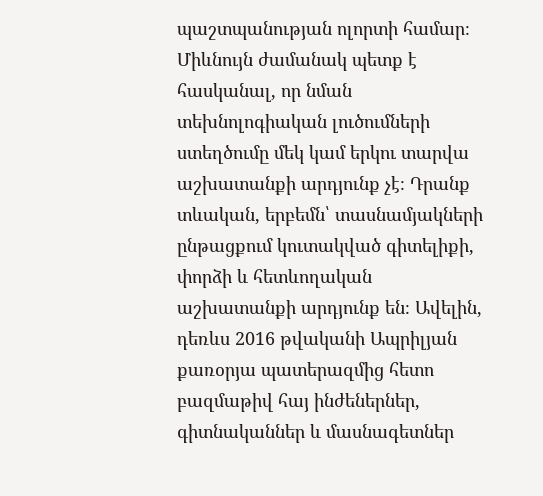պաշտպանության ոլորտի համար։ Միևնույն ժամանակ պետք է հասկանալ, որ նման տեխնոլոգիական լուծումների ստեղծումը մեկ կամ երկու տարվա աշխատանքի արդյունք չէ։ Դրանք տևական, երբեմն՝ տասնամյակների ընթացքում կուտակված գիտելիքի, փորձի և հետևողական աշխատանքի արդյունք են։ Ավելին, դեռևս 2016 թվականի Ապրիլյան քառօրյա պատերազմից հետո բազմաթիվ հայ ինժեներներ, գիտնականներ և մասնագետներ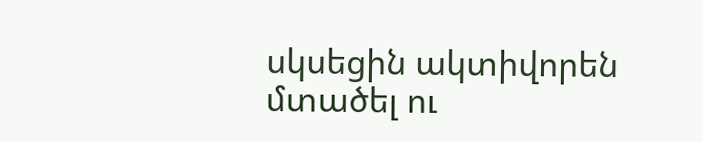սկսեցին ակտիվորեն մտածել ու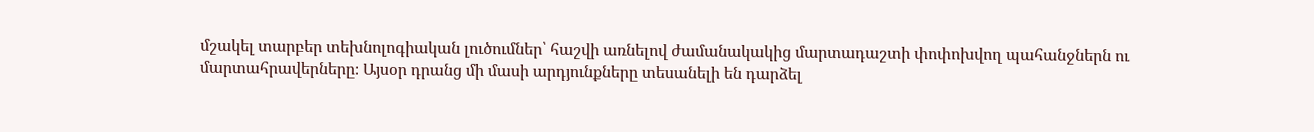մշակել տարբեր տեխնոլոգիական լուծումներ՝ հաշվի առնելով ժամանակակից մարտադաշտի փոփոխվող պահանջներն ու մարտահրավերները։ Այսօր դրանց մի մասի արդյունքները տեսանելի են դարձել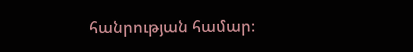հանրության համար։